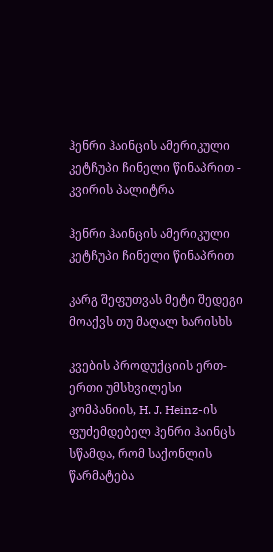ჰენრი ჰაინცის ამერიკული კეტჩუპი ჩინელი წინაპრით - კვირის პალიტრა

ჰენრი ჰაინცის ამერიკული კეტჩუპი ჩინელი წინაპრით

კარგ შეფუთვას მეტი შედეგი მოაქვს თუ მაღალ ხარისხს

კვების პროდუქციის ერთ-ერთი უმსხვილესი კომპანიის, H. J. Heinz-ის ფუძემდებელ ჰენრი ჰაინცს სწამდა, რომ საქონლის წარმატება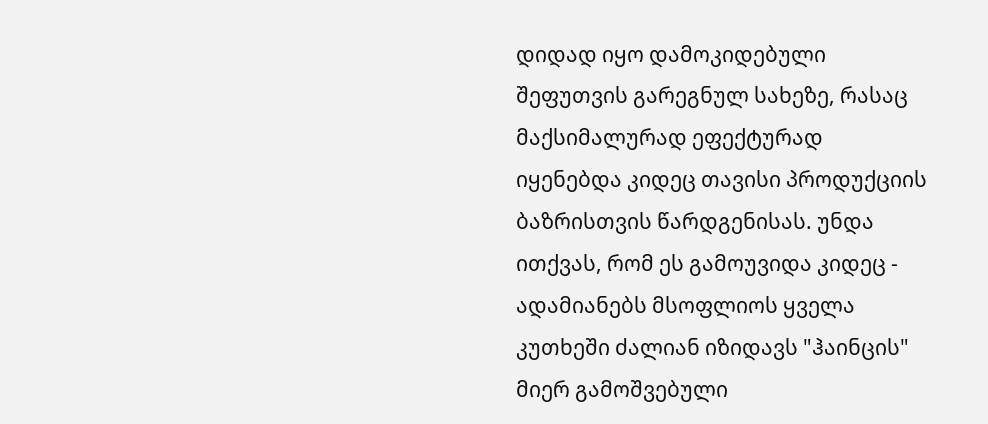დიდად იყო დამოკიდებული შეფუთვის გარეგნულ სახეზე, რასაც მაქსიმალურად ეფექტურად იყენებდა კიდეც თავისი პროდუქციის ბაზრისთვის წარდგენისას. უნდა ითქვას, რომ ეს გამოუვიდა კიდეც - ადამიანებს მსოფლიოს ყველა კუთხეში ძალიან იზიდავს "ჰაინცის" მიერ გამოშვებული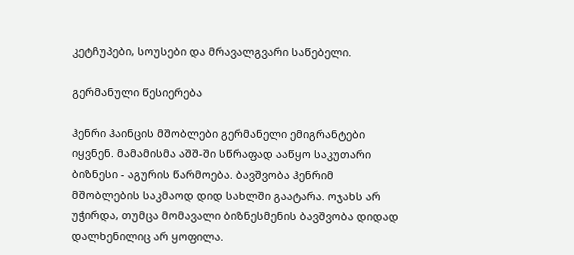კეტჩუპები, სოუსები და მრავალგვარი საწებელი.

გერმანული წესიერება

ჰენრი ჰაინცის მშობლები გერმანელი ემიგრანტები იყვნენ. მამამისმა აშშ-ში სწრაფად ააწყო საკუთარი ბიზნესი - აგურის წარმოება. ბავშვობა ჰენრიმ მშობლების საკმაოდ დიდ სახლში გაატარა. ოჯახს არ უჭირდა, თუმცა მომავალი ბიზნესმენის ბავშვობა დიდად დალხენილიც არ ყოფილა.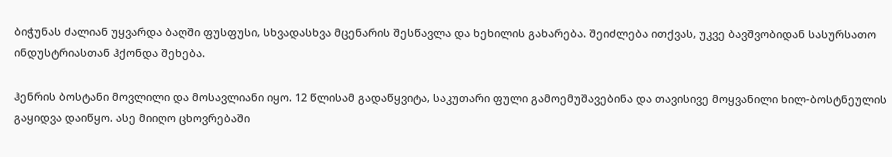ბიჭუნას ძალიან უყვარდა ბაღში ფუსფუსი, სხვადასხვა მცენარის შესწავლა და ხეხილის გახარება. შეიძლება ითქვას, უკვე ბავშვობიდან სასურსათო ინდუსტრიასთან ჰქონდა შეხება.

ჰენრის ბოსტანი მოვლილი და მოსავლიანი იყო. 12 წლისამ გადაწყვიტა, საკუთარი ფული გამოემუშავებინა და თავისივე მოყვანილი ხილ-ბოსტნეულის გაყიდვა დაიწყო. ასე მიიღო ცხოვრებაში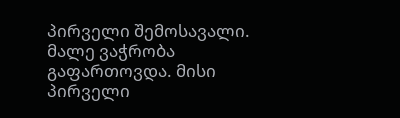პირველი შემოსავალი. მალე ვაჭრობა გაფართოვდა. მისი პირველი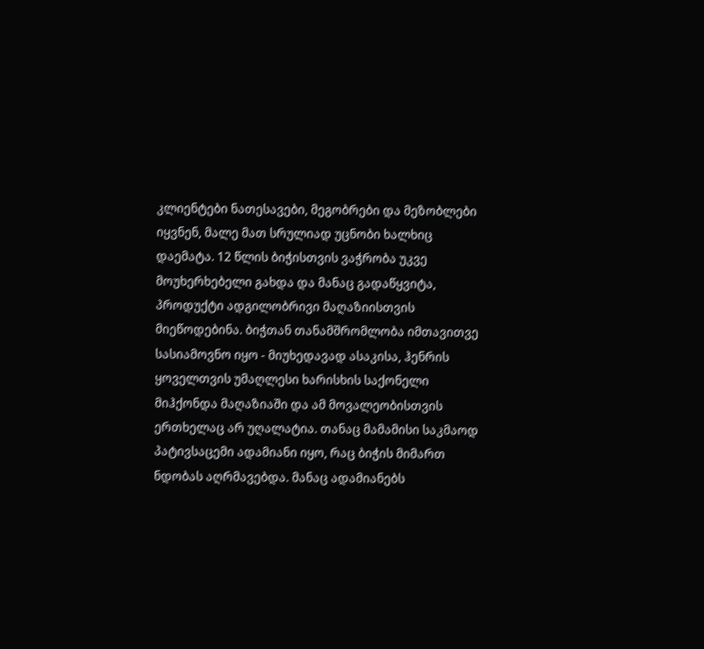კლიენტები ნათესავები, მეგობრები და მეზობლები იყვნენ, მალე მათ სრულიად უცნობი ხალხიც დაემატა. 12 წლის ბიჭისთვის ვაჭრობა უკვე მოუხერხებელი გახდა და მანაც გადაწყვიტა, პროდუქტი ადგილობრივი მაღაზიისთვის მიეწოდებინა. ბიჭთან თანამშრომლობა იმთავითვე სასიამოვნო იყო - მიუხედავად ასაკისა, ჰენრის ყოველთვის უმაღლესი ხარისხის საქონელი მიჰქონდა მაღაზიაში და ამ მოვალეობისთვის ერთხელაც არ უღალატია. თანაც მამამისი საკმაოდ პატივსაცემი ადამიანი იყო, რაც ბიჭის მიმართ ნდობას აღრმავებდა. მანაც ადამიანებს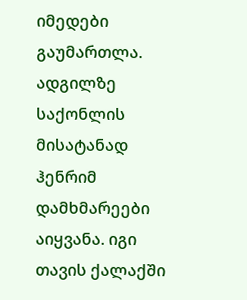იმედები გაუმართლა. ადგილზე საქონლის მისატანად ჰენრიმ დამხმარეები აიყვანა. იგი თავის ქალაქში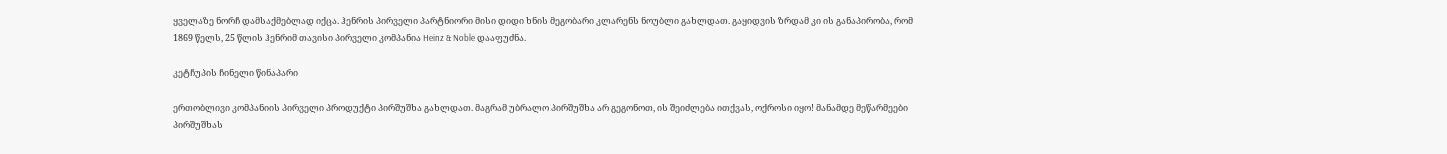ყველაზე ნორჩ დამსაქმებლად იქცა. ჰენრის პირველი პარტნიორი მისი დიდი ხნის მეგობარი კლარენს ნოუბლი გახლდათ. გაყიდვის ზრდამ კი ის განაპირობა, რომ 1869 წელს, 25 წლის ჰენრიმ თავისი პირველი კომპანია Heinz & Noble დააფუძნა.

კეტჩუპის ჩინელი წინაპარი

ერთობლივი კომპანიის პირველი პროდუქტი პირშუშხა გახლდათ. მაგრამ უბრალო პირშუშხა არ გეგონოთ, ის შეიძლება ითქვას, ოქროსი იყო! მანამდე მეწარმეები პირშუშხას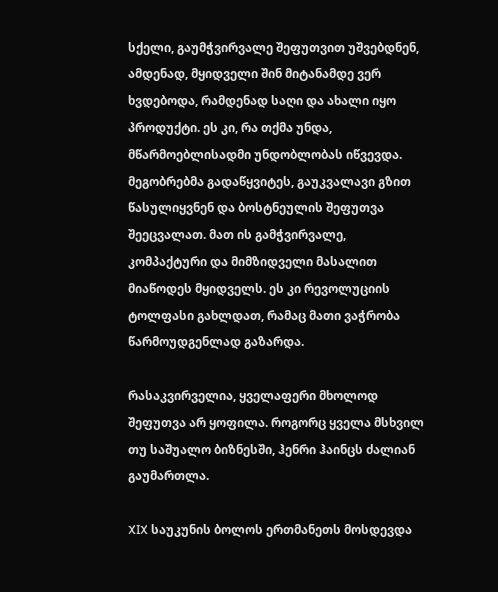სქელი, გაუმჭვირვალე შეფუთვით უშვებდნენ, ამდენად, მყიდველი შინ მიტანამდე ვერ ხვდებოდა, რამდენად საღი და ახალი იყო პროდუქტი. ეს კი, რა თქმა უნდა, მწარმოებლისადმი უნდობლობას იწვევდა. მეგობრებმა გადაწყვიტეს, გაუკვალავი გზით წასულიყვნენ და ბოსტნეულის შეფუთვა შეეცვალათ. მათ ის გამჭვირვალე, კომპაქტური და მიმზიდველი მასალით მიაწოდეს მყიდველს. ეს კი რევოლუციის ტოლფასი გახლდათ, რამაც მათი ვაჭრობა წარმოუდგენლად გაზარდა.

რასაკვირველია, ყველაფერი მხოლოდ შეფუთვა არ ყოფილა. როგორც ყველა მსხვილ თუ საშუალო ბიზნესში, ჰენრი ჰაინცს ძალიან გაუმართლა.

XIX საუკუნის ბოლოს ერთმანეთს მოსდევდა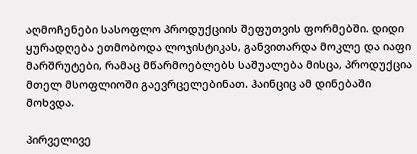აღმოჩენები სასოფლო პროდუქციის შეფუთვის ფორმებში. დიდი ყურადღება ეთმობოდა ლოჯისტიკას, განვითარდა მოკლე და იაფი მარშრუტები, რამაც მწარმოებლებს საშუალება მისცა, პროდუქცია მთელ მსოფლიოში გაევრცელებინათ. ჰაინციც ამ დინებაში მოხვდა.

პირველივე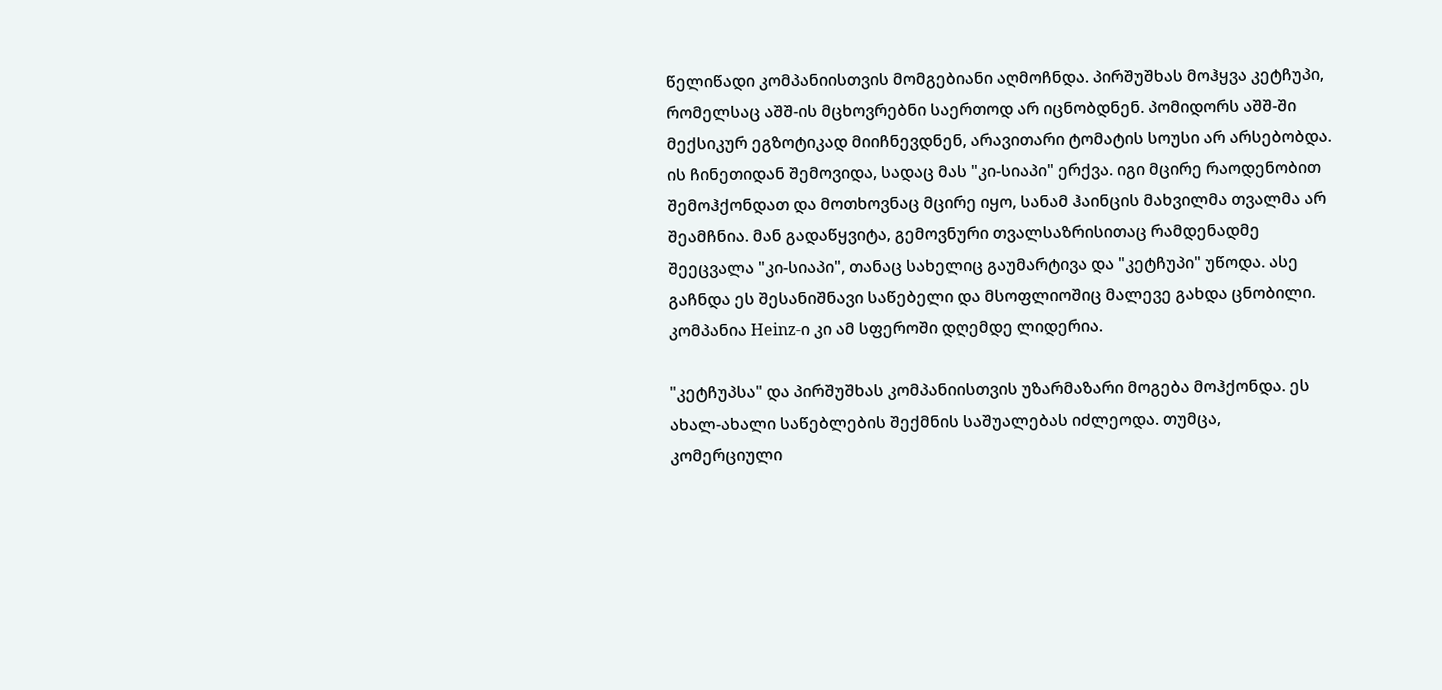წელიწადი კომპანიისთვის მომგებიანი აღმოჩნდა. პირშუშხას მოჰყვა კეტჩუპი, რომელსაც აშშ-ის მცხოვრებნი საერთოდ არ იცნობდნენ. პომიდორს აშშ-ში მექსიკურ ეგზოტიკად მიიჩნევდნენ, არავითარი ტომატის სოუსი არ არსებობდა. ის ჩინეთიდან შემოვიდა, სადაც მას "კი-სიაპი" ერქვა. იგი მცირე რაოდენობით შემოჰქონდათ და მოთხოვნაც მცირე იყო, სანამ ჰაინცის მახვილმა თვალმა არ შეამჩნია. მან გადაწყვიტა, გემოვნური თვალსაზრისითაც რამდენადმე შეეცვალა "კი-სიაპი", თანაც სახელიც გაუმარტივა და "კეტჩუპი" უწოდა. ასე გაჩნდა ეს შესანიშნავი საწებელი და მსოფლიოშიც მალევე გახდა ცნობილი. კომპანია Heinz-ი კი ამ სფეროში დღემდე ლიდერია.

"კეტჩუპსა" და პირშუშხას კომპანიისთვის უზარმაზარი მოგება მოჰქონდა. ეს ახალ-ახალი საწებლების შექმნის საშუალებას იძლეოდა. თუმცა, კომერციული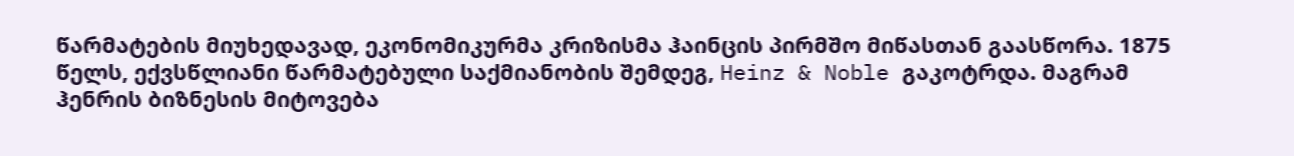წარმატების მიუხედავად, ეკონომიკურმა კრიზისმა ჰაინცის პირმშო მიწასთან გაასწორა. 1875 წელს, ექვსწლიანი წარმატებული საქმიანობის შემდეგ, Heinz & Noble გაკოტრდა. მაგრამ ჰენრის ბიზნესის მიტოვება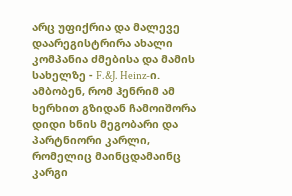არც უფიქრია და მალევე დაარეგისტრირა ახალი კომპანია ძმებისა და მამის სახელზე - F.&J. Heinz-ი. ამბობენ, რომ ჰენრიმ ამ ხერხით გზიდან ჩამოიშორა დიდი ხნის მეგობარი და პარტნიორი კარლი, რომელიც მაინცდამაინც კარგი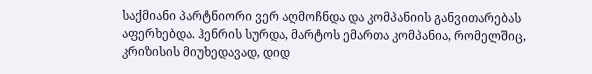საქმიანი პარტნიორი ვერ აღმოჩნდა და კომპანიის განვითარებას აფერხებდა. ჰენრის სურდა, მარტოს ემართა კომპანია, რომელშიც, კრიზისის მიუხედავად, დიდ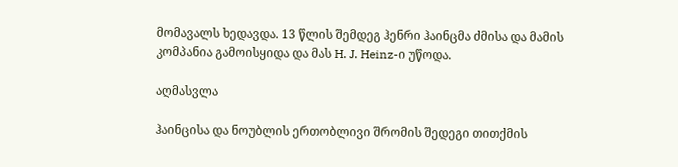მომავალს ხედავდა. 13 წლის შემდეგ ჰენრი ჰაინცმა ძმისა და მამის კომპანია გამოისყიდა და მას H. J. Heinz-ი უწოდა.

აღმასვლა

ჰაინცისა და ნოუბლის ერთობლივი შრომის შედეგი თითქმის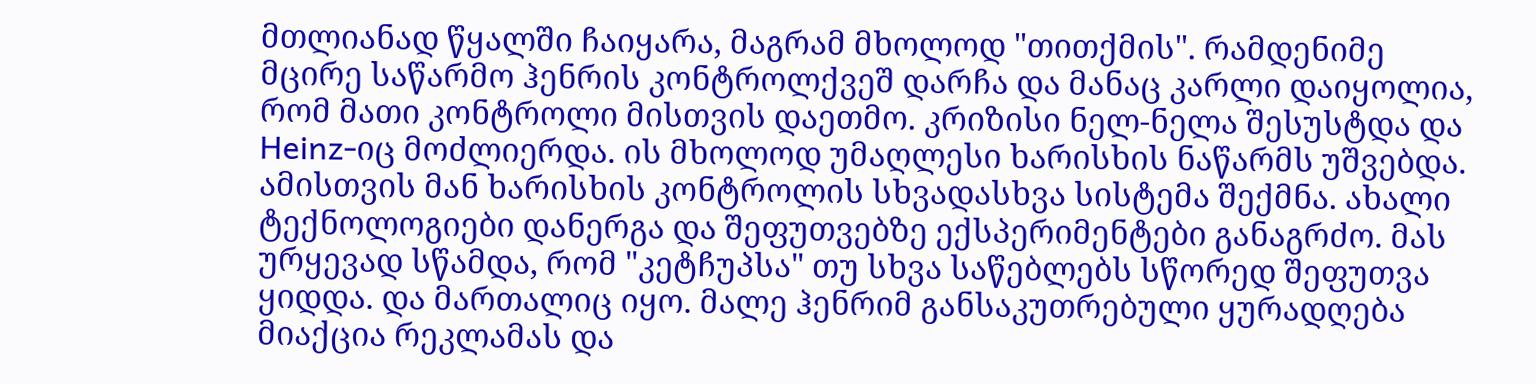მთლიანად წყალში ჩაიყარა, მაგრამ მხოლოდ "თითქმის". რამდენიმე მცირე საწარმო ჰენრის კონტროლქვეშ დარჩა და მანაც კარლი დაიყოლია, რომ მათი კონტროლი მისთვის დაეთმო. კრიზისი ნელ-ნელა შესუსტდა და Heinz-იც მოძლიერდა. ის მხოლოდ უმაღლესი ხარისხის ნაწარმს უშვებდა. ამისთვის მან ხარისხის კონტროლის სხვადასხვა სისტემა შექმნა. ახალი ტექნოლოგიები დანერგა და შეფუთვებზე ექსპერიმენტები განაგრძო. მას ურყევად სწამდა, რომ "კეტჩუპსა" თუ სხვა საწებლებს სწორედ შეფუთვა ყიდდა. და მართალიც იყო. მალე ჰენრიმ განსაკუთრებული ყურადღება მიაქცია რეკლამას და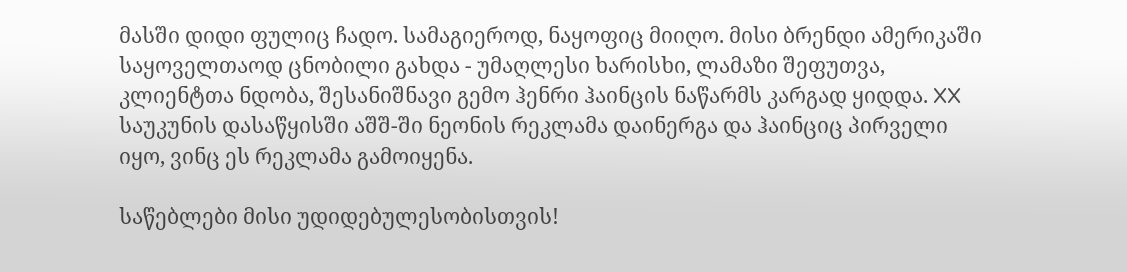მასში დიდი ფულიც ჩადო. სამაგიეროდ, ნაყოფიც მიიღო. მისი ბრენდი ამერიკაში საყოველთაოდ ცნობილი გახდა - უმაღლესი ხარისხი, ლამაზი შეფუთვა, კლიენტთა ნდობა, შესანიშნავი გემო ჰენრი ჰაინცის ნაწარმს კარგად ყიდდა. XX საუკუნის დასაწყისში აშშ-ში ნეონის რეკლამა დაინერგა და ჰაინციც პირველი იყო, ვინც ეს რეკლამა გამოიყენა.

საწებლები მისი უდიდებულესობისთვის!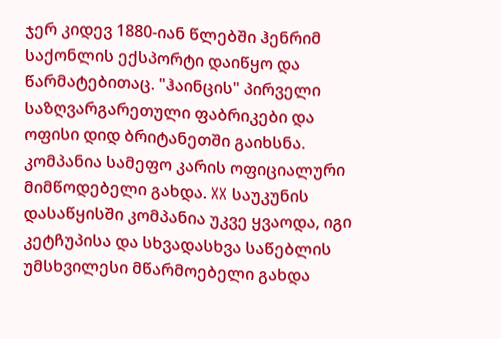ჯერ კიდევ 1880-იან წლებში ჰენრიმ საქონლის ექსპორტი დაიწყო და წარმატებითაც. "ჰაინცის" პირველი საზღვარგარეთული ფაბრიკები და ოფისი დიდ ბრიტანეთში გაიხსნა. კომპანია სამეფო კარის ოფიციალური მიმწოდებელი გახდა. XX საუკუნის დასაწყისში კომპანია უკვე ყვაოდა, იგი კეტჩუპისა და სხვადასხვა საწებლის უმსხვილესი მწარმოებელი გახდა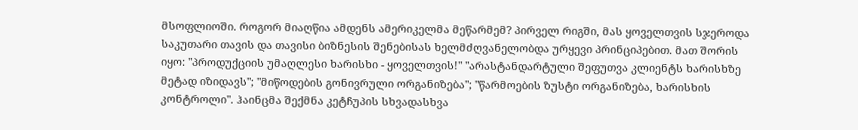მსოფლიოში. როგორ მიაღწია ამდენს ამერიკელმა მეწარმემ? პირველ რიგში, მას ყოველთვის სჯეროდა საკუთარი თავის და თავისი ბიზნესის შენებისას ხელმძღვანელობდა ურყევი პრინციპებით. მათ შორის იყო: "პროდუქციის უმაღლესი ხარისხი - ყოველთვის!" "არასტანდარტული შეფუთვა კლიენტს ხარისხზე მეტად იზიდავს"; "მიწოდების გონივრული ორგანიზება"; "წარმოების ზუსტი ორგანიზება, ხარისხის კონტროლი". ჰაინცმა შექმნა კეტჩუპის სხვადასხვა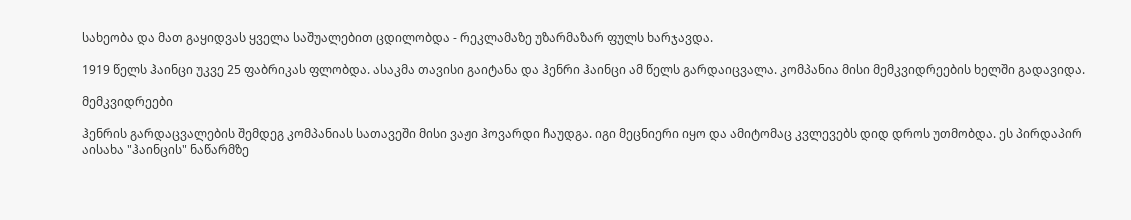სახეობა და მათ გაყიდვას ყველა საშუალებით ცდილობდა - რეკლამაზე უზარმაზარ ფულს ხარჯავდა.

1919 წელს ჰაინცი უკვე 25 ფაბრიკას ფლობდა. ასაკმა თავისი გაიტანა და ჰენრი ჰაინცი ამ წელს გარდაიცვალა. კომპანია მისი მემკვიდრეების ხელში გადავიდა.

მემკვიდრეები

ჰენრის გარდაცვალების შემდეგ კომპანიას სათავეში მისი ვაჟი ჰოვარდი ჩაუდგა. იგი მეცნიერი იყო და ამიტომაც კვლევებს დიდ დროს უთმობდა. ეს პირდაპირ აისახა "ჰაინცის" ნაწარმზე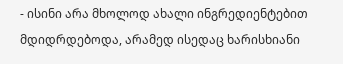- ისინი არა მხოლოდ ახალი ინგრედიენტებით მდიდრდებოდა, არამედ ისედაც ხარისხიანი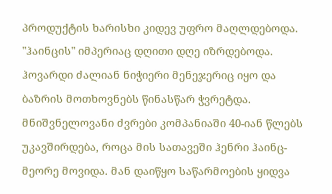პროდუქტის ხარისხი კიდევ უფრო მაღლდებოდა. "ჰაინცის" იმპერიაც დღითი დღე იზრდებოდა. ჰოვარდი ძალიან ნიჭიერი მენეჯერიც იყო და ბაზრის მოთხოვნებს წინასწარ ჭვრეტდა. მნიშვნელოვანი ძვრები კომპანიაში 40-იან წლებს უკავშირდება, როცა მის სათავეში ჰენრი ჰაინც-მეორე მოვიდა. მან დაიწყო საწარმოების ყიდვა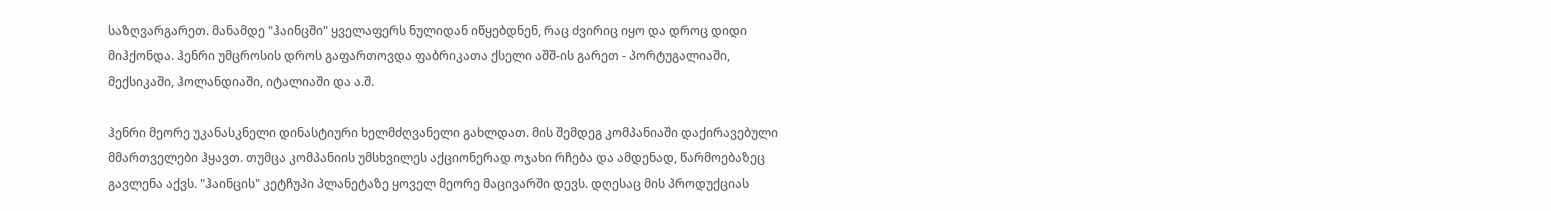საზღვარგარეთ. მანამდე "ჰაინცში" ყველაფერს ნულიდან იწყებდნენ, რაც ძვირიც იყო და დროც დიდი მიჰქონდა. ჰენრი უმცროსის დროს გაფართოვდა ფაბრიკათა ქსელი აშშ-ის გარეთ - პორტუგალიაში, მექსიკაში, ჰოლანდიაში, იტალიაში და ა.შ.

ჰენრი მეორე უკანასკნელი დინასტიური ხელმძღვანელი გახლდათ. მის შემდეგ კომპანიაში დაქირავებული მმართველები ჰყავთ. თუმცა კომპანიის უმსხვილეს აქციონერად ოჯახი რჩება და ამდენად, წარმოებაზეც გავლენა აქვს. "ჰაინცის" კეტჩუპი პლანეტაზე ყოველ მეორე მაცივარში დევს. დღესაც მის პროდუქციას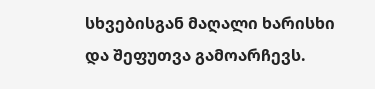სხვებისგან მაღალი ხარისხი და შეფუთვა გამოარჩევს.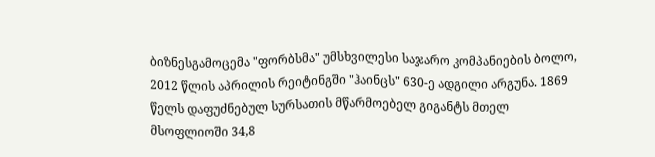ბიზნესგამოცემა "ფორბსმა" უმსხვილესი საჯარო კომპანიების ბოლო, 2012 წლის აპრილის რეიტინგში "ჰაინცს" 630-ე ადგილი არგუნა. 1869 წელს დაფუძნებულ სურსათის მწარმოებელ გიგანტს მთელ მსოფლიოში 34,8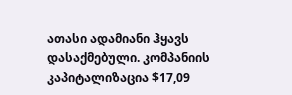ათასი ადამიანი ჰყავს დასაქმებული. კომპანიის კაპიტალიზაცია $17,09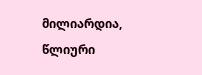მილიარდია, წლიური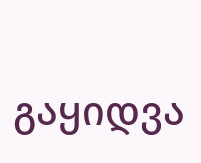გაყიდვა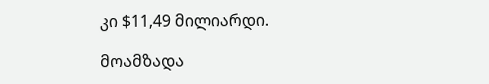კი $11,49 მილიარდი.

მოამზადა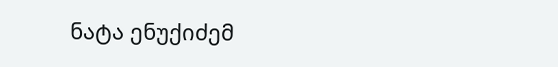ნატა ენუქიძემ